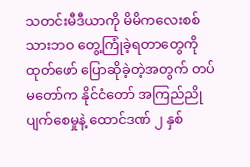သတင်းမီဒီယာကို မိမိကလေးစစ်သားဘဝ တွေ့ကြုံခဲ့ရတာတွေကို ထုတ်ဖော် ပြောဆိုခဲ့တဲ့အတွက် တပ်မတော်က နိုင်ငံတော် အကြည်ညိုပျက်စေမှုနဲ့ ထောင်ဒဏ် ၂ နှစ်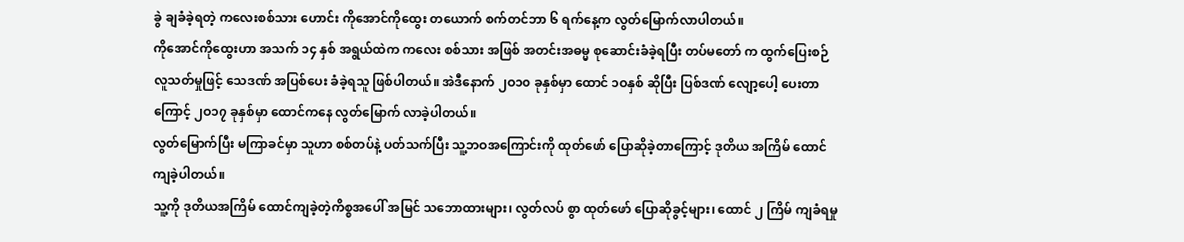ခွဲ ချခံခဲ့ရတဲ့ ကလေးစစ်သား ဟောင်း ကိုအောင်ကိုထွေး တယောက် စက်တင်ဘာ ၆ ရက်နေ့က လွတ်မြောက်လာပါတယ်။
ကိုအောင်ကိုထွေးဟာ အသက် ၁၄ နှစ် အရွယ်ထဲက ကလေး စစ်သား အဖြစ် အတင်းအဓမ္မ စုဆောင်းခံခဲ့ရပြီး တပ်မတော် က ထွက်ပြေးစဉ် လူသတ်မှုဖြင့် သေဒဏ် အပြစ်ပေး ခံခဲ့ရသူ ဖြစ်ပါတယ်။ အဲဒီနောက် ၂ဝ၁၀ ခုနှစ်မှာ ထောင် ၁ဝနှစ် ဆိုပြီး ပြစ်ဒဏ် လျော့ပေါ့ ပေးတာကြောင့် ၂ဝ၁၇ ခုနှစ်မှာ ထောင်ကနေ လွတ်မြောက် လာခဲ့ပါတယ်။
လွတ်မြောက်ပြီး မကြာခင်မှာ သူဟာ စစ်တပ်နဲ့ ပတ်သက်ပြီး သူ့ဘဝအကြောင်းကို ထုတ်ဖော် ပြောဆိုခဲ့တာကြောင့် ဒုတိယ အကြိမ် ထောင်ကျခဲ့ပါတယ်။
သူ့ကို ဒုတိယအကြိမ် ထောင်ကျခဲ့တဲ့ကိစ္စအပေါ် အမြင် သဘောထားများ၊ လွတ်လပ် စွာ ထုတ်ဖော် ပြောဆိုခွင့်များ၊ ထောင် ၂ ကြိမ် ကျခံရမှု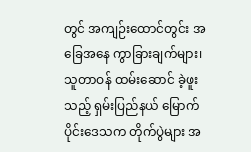တွင် အကျဉ်းထောင်တွင်း အခြေအနေ ကွာခြားချက်များ၊ သူတာဝန် ထမ်းဆောင် ခဲ့ဖူးသည့် ရှမ်းပြည်နယ် မြောက်ပိုင်းဒေသက တိုက်ပွဲများ အ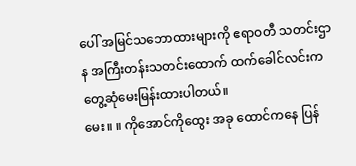ပေါ် အမြင်သဘောထားများကို ဧရာဝတီ သတင်းဌာန အကြီးတန်းသတင်းထောက် ထက်ခေါင်လင်းက တွေ့ဆုံမေးမြန်းထားပါတယ်။
မေး။ ။ ကိုအောင်ကိုထွေး အခု ထောင်ကနေ ပြန်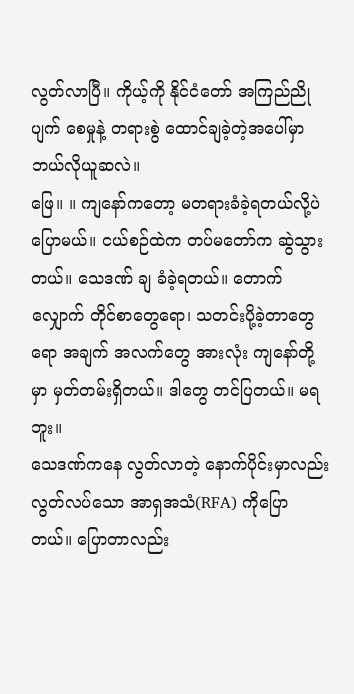လွတ်လာပြီ။ ကိုယ့်ကို နိုင်ငံတော် အကြည်ညိုပျက် စေမှုနဲ့ တရားစွဲ ထောင်ချခဲ့တဲ့အပေါ်မှာ ဘယ်လိုယူဆလဲ။
ဖြေ။ ။ ကျနော်ကတော့ မတရားခံခဲ့ရတယ်လို့ပဲ ပြောမယ်။ ငယ်စဉ်ထဲက တပ်မတော်က ဆွဲသွား တယ်။ သေဒဏ် ချ ခံခဲ့ရတယ်။ တောက်လျှောက် တိုင်စာတွေရော၊ သတင်းပို့ခဲ့တာတွေရော အချက် အလက်တွေ အားလုံး ကျနော်တို့မှာ မှတ်တမ်းရှိတယ်။ ဒါတွေ တင်ပြတယ်။ မရဘူး။
သေဒဏ်ကနေ လွတ်လာတဲ့ နောက်ပိုင်းမှာလည်း လွတ်လပ်သော အာရှအသံ(RFA) ကိုပြောတယ်။ ပြောတာလည်း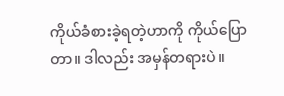ကိုယ်ခံစားခဲ့ရတဲ့ဟာကို ကိုယ်ပြောတာ။ ဒါလည်း အမှန်တရားပဲ။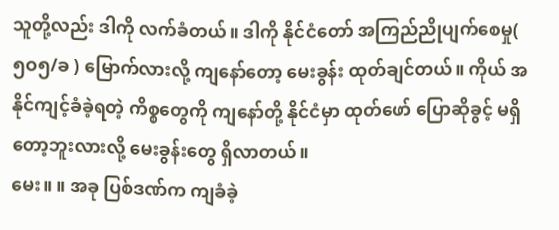သူတို့လည်း ဒါကို လက်ခံတယ်။ ဒါကို နိုင်ငံတော် အကြည်ညိုပျက်စေမှု( ၅ဝ၅/ခ ) မြောက်လားလို့ ကျနော်တော့ မေးခွန်း ထုတ်ချင်တယ်။ ကိုယ် အနိုင်ကျင့်ခံခဲ့ရတဲ့ ကိစ္စတွေကို ကျနော်တို့ နိုင်ငံမှာ ထုတ်ဖော် ပြောဆိုခွင့် မရှိတော့ဘူးလားလို့ မေးခွန်းတွေ ရှိလာတယ်။
မေး။ ။ အခု ပြစ်ဒဏ်က ကျခံခဲ့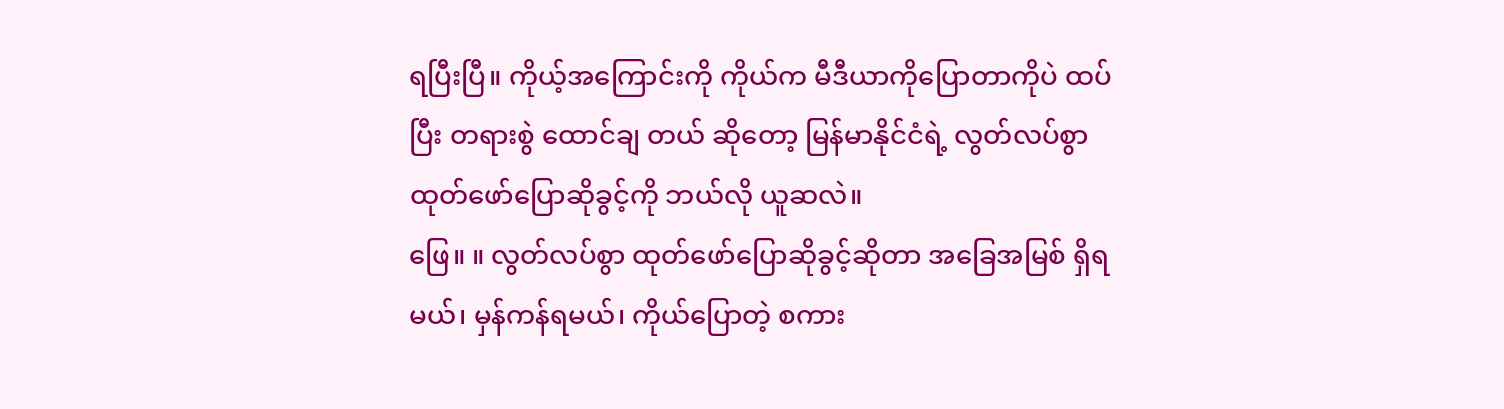ရပြီးပြီ။ ကိုယ့်အကြောင်းကို ကိုယ်က မီဒီယာကိုပြောတာကိုပဲ ထပ်ပြီး တရားစွဲ ထောင်ချ တယ် ဆိုတော့ မြန်မာနိုင်ငံရဲ့ လွတ်လပ်စွာ ထုတ်ဖော်ပြောဆိုခွင့်ကို ဘယ်လို ယူဆလဲ။
ဖြေ။ ။ လွတ်လပ်စွာ ထုတ်ဖော်ပြောဆိုခွင့်ဆိုတာ အခြေအမြစ် ရှိရမယ်၊ မှန်ကန်ရမယ်၊ ကိုယ်ပြောတဲ့ စကား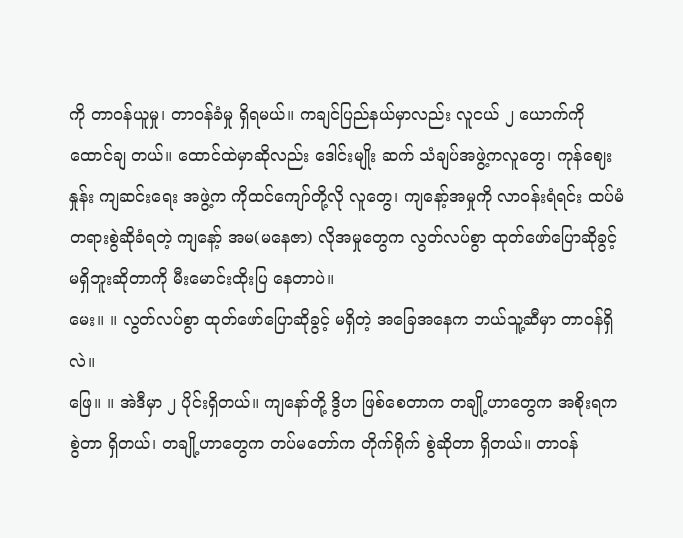ကို တာဝန်ယူမှု၊ တာဝန်ခံမှု ရှိရမယ်။ ကချင်ပြည်နယ်မှာလည်း လူငယ် ၂ ယောက်ကို ထောင်ချ တယ်။ ထောင်ထဲမှာဆိုလည်း ဒေါင်းမျိုး ဆက် သံချပ်အဖွဲ့ကလူတွေ၊ ကုန်ဈေးနှုန်း ကျဆင်းရေး အဖွဲ့က ကိုထင်ကျော်တို့လို လူတွေ၊ ကျနော့်အမှုကို လာဝန်းရံရင်း ထပ်မံ တရားစွဲဆိုခံရတဲ့ ကျနော့် အမ(မနေဇာ) လိုအမှုတွေက လွတ်လပ်စွာ ထုတ်ဖော်ပြောဆိုခွင့် မရှိဘူးဆိုတာကို မီးမောင်းထိုးပြ နေတာပဲ။
မေး။ ။ လွတ်လပ်စွာ ထုတ်ဖော်ပြောဆိုခွင့် မရှိတဲ့ အခြေအနေက ဘယ်သူ့ဆီမှာ တာဝန်ရှိလဲ။
ဖြေ။ ။ အဲဒီမှာ ၂ ပိုင်းရှိတယ်။ ကျနော်တို့ ဒွိဟ ဖြစ်စေတာက တချို့ဟာတွေက အစိုးရက စွဲတာ ရှိတယ်၊ တချို့ဟာတွေက တပ်မတော်က တိုက်ရိုက် စွဲဆိုတာ ရှိတယ်။ တာဝန်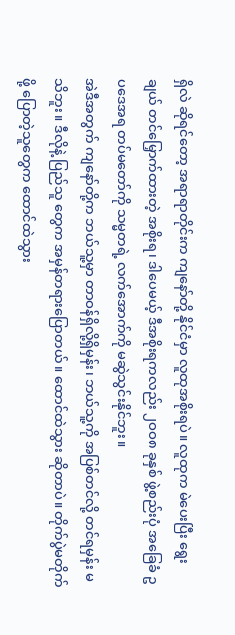ရှိလဲ ဆိုရင်တော့ အရာရာတိုင်းက ကျနော်တို့ နိုင်ငံမှာ လူထုအစိုးရပဲ။ လူထုက မဲပေးပြီး ရွေးချယ် တင်မြှောက်ထားတဲ့ အစိုးရ၊ ဒါပေမယ့် ဒီအစိုးရကလည်း ၂ဝဝ၈ ခုနှစ် ဖွဲ့စည်းပုံ အခြေခံ ဥပဒေအရ တပ်မတော်ကို သမ္မတရဲ့ လက်အောက်ကို မဆွဲသွင်းနိုင်ဘူး။
အဲဒီအတွက် ကျနော်တို့က ဘယ်သူ့မှာ တာဝန်ရှိလို့ရှိမှန်း၊ ဘယ်သူ့ကို အပြစ်တင်လို့ တင်ရမှန်း မသိဘူး။ ဒီလိုနဲ့ ပြည်သူ တွေက အမှန်တရားပြောတယ်။ ထောင်ထဲသွား ဆိုတာပဲ။ တိုက်ပွဲမတိုက်ဖို့ ပြောတဲ့သူတွေက ထောင်ထဲသွား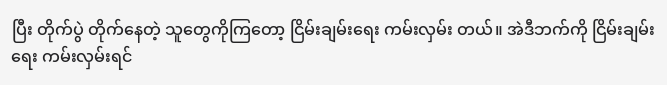ပြီး တိုက်ပွဲ တိုက်နေတဲ့ သူတွေကိုကြတော့ ငြိမ်းချမ်းရေး ကမ်းလှမ်း တယ်။ အဲဒီဘက်ကို ငြိမ်းချမ်းရေး ကမ်းလှမ်းရင်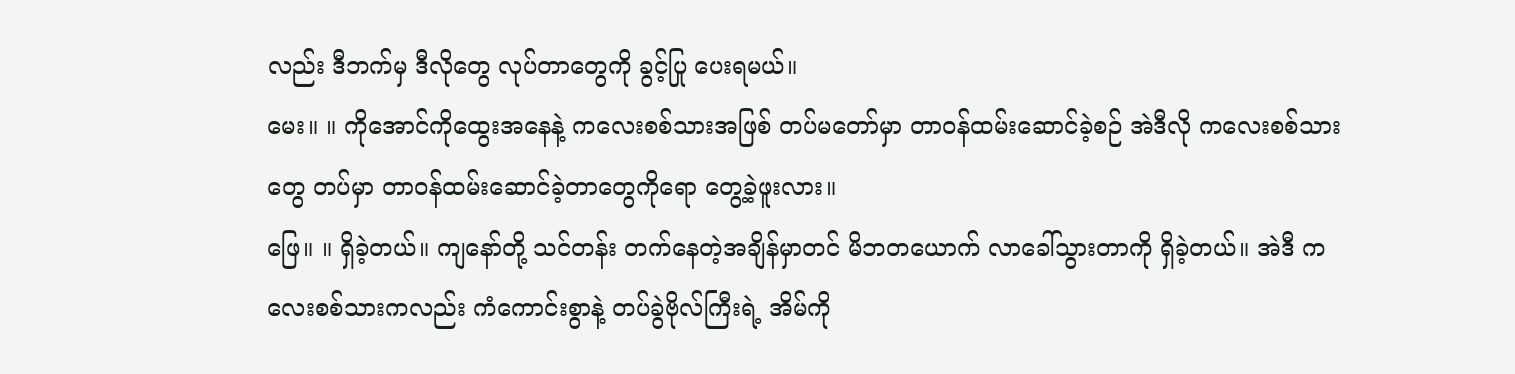လည်း ဒီဘက်မှ ဒီလိုတွေ လုပ်တာတွေကို ခွင့်ပြု ပေးရမယ်။
မေး။ ။ ကိုအောင်ကိုထွေးအနေနဲ့ ကလေးစစ်သားအဖြစ် တပ်မတော်မှာ တာဝန်ထမ်းဆောင်ခဲ့စဉ် အဲဒီလို ကလေးစစ်သား တွေ တပ်မှာ တာဝန်ထမ်းဆောင်ခဲ့တာတွေကိုရော တွေ့ခဲ့ဖူးလား။
ဖြေ။ ။ ရှိခဲ့တယ်။ ကျနော်တို့ သင်တန်း တက်နေတဲ့အချိန်မှာတင် မိဘတယောက် လာခေါ်သွားတာကို ရှိခဲ့တယ်။ အဲဒီ ကလေးစစ်သားကလည်း ကံကောင်းစွာနဲ့ တပ်ခွဲဗိုလ်ကြီးရဲ့ အိမ်ကို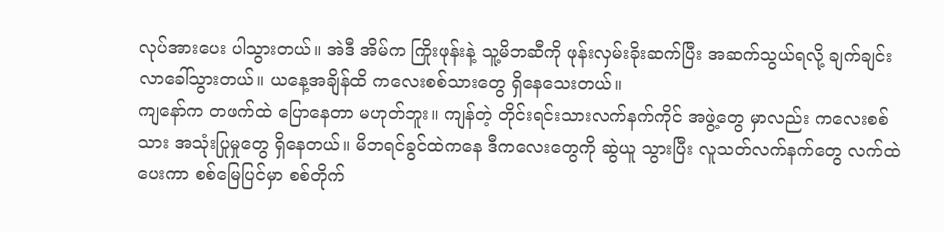လုပ်အားပေး ပါသွားတယ်။ အဲဒီ အိမ်က ကြိုးဖုန်းနဲ့ သူ့မိဘဆီကို ဖုန်းလှမ်းခိုးဆက်ပြီး အဆက်သွယ်ရလို့ ချက်ချင်း လာခေါ်သွားတယ်။ ယနေ့အချိန်ထိ ကလေးစစ်သားတွေ ရှိနေသေးတယ်။
ကျနော်က တဖက်ထဲ ပြောနေတာ မဟုတ်ဘူး။ ကျန်တဲ့ တိုင်းရင်းသားလက်နက်ကိုင် အဖွဲ့တွေ မှာလည်း ကလေးစစ်သား အသုံးပြုမှုတွေ ရှိနေတယ်။ မိဘရင်ခွင်ထဲကနေ ဒီကလေးတွေကို ဆွဲယူ သွားပြီး လူသတ်လက်နက်တွေ လက်ထဲပေးကာ စစ်မြေပြင်မှာ စစ်တိုက်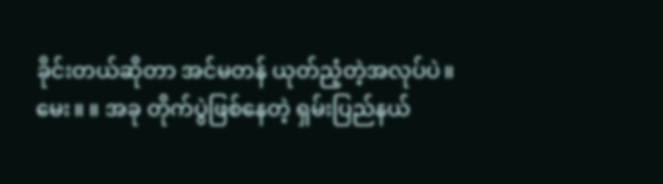ခိုင်းတယ်ဆိုတာ အင်မတန် ယုတ်ညံ့တဲ့အလုပ်ပဲ။
မေး။ ။ အခု တိုက်ပွဲဖြစ်နေတဲ့ ရှမ်းပြည်နယ်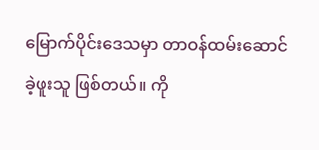မြောက်ပိုင်းဒေသမှာ တာဝန်ထမ်းဆောင်ခဲ့ဖူးသူ ဖြစ်တယ်။ ကို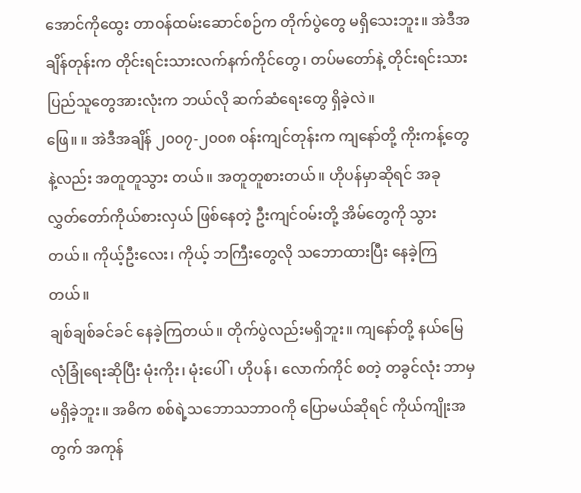အောင်ကိုထွေး တာဝန်ထမ်းဆောင်စဉ်က တိုက်ပွဲတွေ မရှိသေးဘူး။ အဲဒီအချိန်တုန်းက တိုင်းရင်းသားလက်နက်ကိုင်တွေ၊ တပ်မတော်နဲ့ တိုင်းရင်းသား ပြည်သူတွေအားလုံးက ဘယ်လို ဆက်ဆံရေးတွေ ရှိခဲ့လဲ။
ဖြေ။ ။ အဲဒီအချိန် ၂၀၀၇-၂၀၀၈ ဝန်းကျင်တုန်းက ကျနော်တို့ ကိုးကန့်တွေနဲ့လည်း အတူတူသွား တယ်။ အတူတူစားတယ်။ ဟိုပန်မှာဆိုရင် အခု လွှတ်တော်ကိုယ်စားလှယ် ဖြစ်နေတဲ့ ဦးကျင်ဝမ်းတို့ အိမ်တွေကို သွားတယ်။ ကိုယ့်ဦးလေး၊ ကိုယ့် ဘကြီးတွေလို သဘောထားပြီး နေခဲ့ကြတယ်။
ချစ်ချစ်ခင်ခင် နေခဲ့ကြတယ်။ တိုက်ပွဲလည်းမရှိဘူး။ ကျနော်တို့ နယ်မြေ လုံခြုံရေးဆိုပြီး မုံးကိုး၊ မုံးပေါ်၊ ဟိုပန်၊ လောက်ကိုင် စတဲ့ တခွင်လုံး ဘာမှမရှိခဲ့ဘူး။ အဓိက စစ်ရဲ့သဘောသဘာဝကို ပြောမယ်ဆိုရင် ကိုယ်ကျိုးအတွက် အကုန်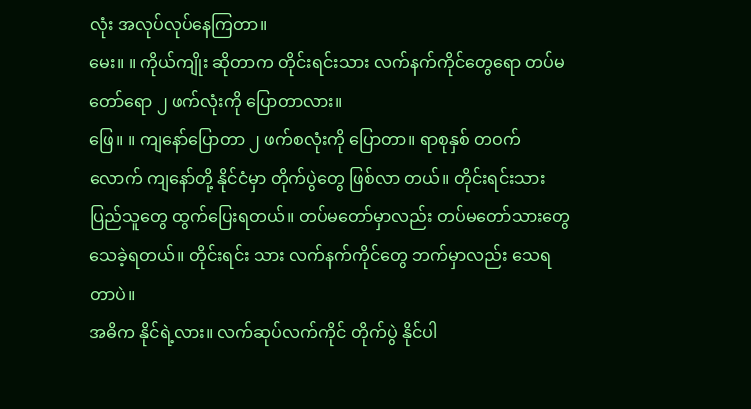လုံး အလုပ်လုပ်နေကြတာ။
မေး။ ။ ကိုယ်ကျိုး ဆိုတာက တိုင်းရင်းသား လက်နက်ကိုင်တွေရော တပ်မတော်ရော ၂ ဖက်လုံးကို ပြောတာလား။
ဖြေ။ ။ ကျနော်ပြောတာ ၂ ဖက်စလုံးကို ပြောတာ။ ရာစုနှစ် တဝက်လောက် ကျနော်တို့ နိုင်ငံမှာ တိုက်ပွဲတွေ ဖြစ်လာ တယ်။ တိုင်းရင်းသား ပြည်သူတွေ ထွက်ပြေးရတယ်။ တပ်မတော်မှာလည်း တပ်မတော်သားတွေ သေခဲ့ရတယ်။ တိုင်းရင်း သား လက်နက်ကိုင်တွေ ဘက်မှာလည်း သေရတာပဲ။
အဓိက နိုင်ရဲ့လား။ လက်ဆုပ်လက်ကိုင် တိုက်ပွဲ နိုင်ပါ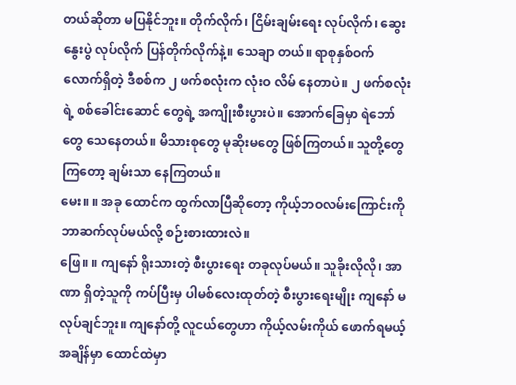တယ်ဆိုတာ မပြနိုင်ဘူး။ တိုက်လိုက်၊ ငြိမ်းချမ်းရေး လုပ်လိုက်၊ ဆွေးနွေးပွဲ လုပ်လိုက် ပြန်တိုက်လိုက်နဲ့။ သေချာ တယ်။ ရာစုနှစ်ဝက် လောက်ရှိတဲ့ ဒီစစ်က ၂ ဖက်စလုံးက လုံးဝ လိမ် နေတာပဲ။ ၂ ဖက်စလုံးရဲ့ စစ်ခေါင်းဆောင် တွေရဲ့ အကျိုးစီးပွားပဲ။ အောက်ခြေမှာ ရဲဘော်တွေ သေနေတယ်။ မိသားစုတွေ မုဆိုးမတွေ ဖြစ်ကြတယ်။ သူတို့တွေ ကြတော့ ချမ်းသာ နေကြတယ်။
မေး။ ။ အခု ထောင်က ထွက်လာပြီဆိုတော့ ကိုယ့်ဘဝလမ်းကြောင်းကို ဘာဆက်လုပ်မယ်လို့ စဉ်းစားထားလဲ။
ဖြေ။ ။ ကျနော် ရိုးသားတဲ့ စီးပွားရေး တခုလုပ်မယ်။ သူခိုးလိုလို၊ အာဏာ ရှိတဲ့သူကို ကပ်ပြီးမှ ပါမစ်လေးထုတ်တဲ့ စီးပွားရေးမျိုး ကျနော် မလုပ်ချင်ဘူး။ ကျနော်တို့ လူငယ်တွေဟာ ကိုယ့်လမ်းကိုယ် ဖောက်ရမယ့် အချိန်မှာ ထောင်ထဲမှာ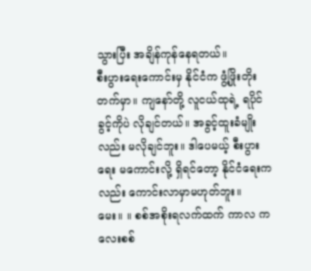သွားပြီး အချိန်ကုန်နေရတယ်။
စီးပွားရေးကောင်းမှ နိုင်ငံက ဖွံ့ဖြိုးတိုးတက်မှာ။ ကျနော်တို့ လူငယ်ထုရဲ့ ရပိုင်ခွင့်ကိုပဲ လိုချင်တယ်။ အခွင့်ထူးခံမျိုးလည်း မလိုချင်ဘူး။ ဒါပေမယ့် စီးပွားရေး မကောင်းလို့ ရှိရင်တော့ နိုင်ငံရေးကလည်း ကောင်းလာမှာမဟုတ်ဘူး။
မေး။ ။ စစ်အစိုးရလက်ထက် ကာလ ကလေးစစ်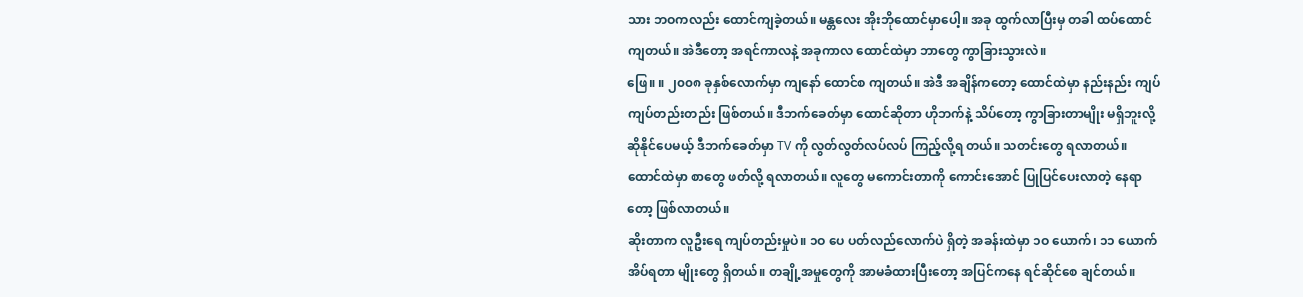သား ဘဝကလည်း ထောင်ကျခဲ့တယ်။ မန္တလေး အိုးဘိုထောင်မှာပေါ့။ အခု ထွက်လာပြီးမှ တခါ ထပ်ထောင်ကျတယ်။ အဲဒီတော့ အရင်ကာလနဲ့ အခုကာလ ထောင်ထဲမှာ ဘာတွေ ကွာခြားသွားလဲ။
ဖြေ။ ။ ၂၀၀၈ ခုနှစ်လောက်မှာ ကျနော် ထောင်စ ကျတယ်။ အဲဒီ အချိန်ကတော့ ထောင်ထဲမှာ နည်းနည်း ကျပ်ကျပ်တည်းတည်း ဖြစ်တယ်။ ဒီဘက်ခေတ်မှာ ထောင်ဆိုတာ ဟိုဘက်နဲ့ သိပ်တော့ ကွာခြားတာမျိုး မရှိဘူးလို့ ဆိုနိုင်ပေမယ့် ဒီဘက်ခေတ်မှာ TV ကို လွတ်လွတ်လပ်လပ် ကြည့်လို့ရ တယ်။ သတင်းတွေ ရလာတယ်။ ထောင်ထဲမှာ စာတွေ ဖတ်လို့ ရလာတယ်။ လူတွေ မကောင်းတာကို ကောင်းအောင် ပြုပြင်ပေးလာတဲ့ နေရာတော့ ဖြစ်လာတယ်။
ဆိုးတာက လူဦးရေ ကျပ်တည်းမှုပဲ။ ၁ဝ ပေ ပတ်လည်လောက်ပဲ ရှိတဲ့ အခန်းထဲမှာ ၁ဝ ယောက်၊ ၁၁ ယောက် အိပ်ရတာ မျိုးတွေ ရှိတယ်။ တချို့အမှုတွေကို အာမခံထားပြီးတော့ အပြင်ကနေ ရင်ဆိုင်စေ ချင်တယ်။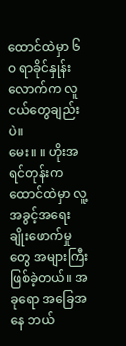ထောင်ထဲမှာ ၆ဝ ရာခိုင်နှုန်း လောက်က လူငယ်တွေချည်းပဲ။
မေး။ ။ ဟိုးအရင်တုန်းက ထောင်ထဲမှာ လူ့အခွင့်အရေး ချိုးဖောက်မှုတွေ အများကြီး ဖြစ်ခဲ့တယ်။ အခုရော အခြေအနေ ဘယ်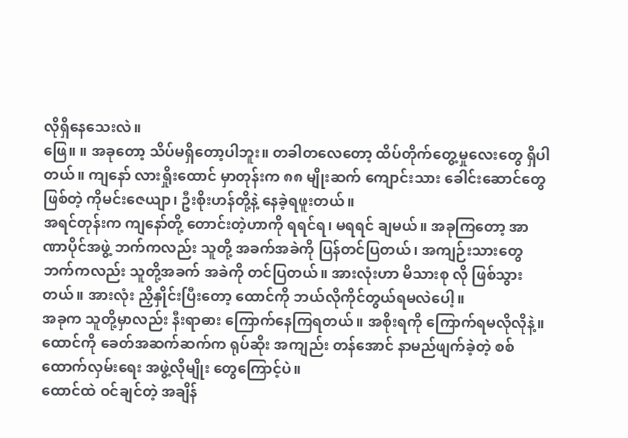လိုရှိနေသေးလဲ။
ဖြေ။ ။ အခုတော့ သိပ်မရှိတော့ပါဘူး။ တခါတလေတော့ ထိပ်တိုက်တွေ့မှုလေးတွေ ရှိပါတယ်။ ကျနော် လားရှိုးထောင် မှာတုန်းက ၈၈ မျိုးဆက် ကျောင်းသား ခေါင်းဆောင်တွေ ဖြစ်တဲ့ ကိုမင်းဇေယျာ၊ ဦးစိုးဟန်တို့နဲ့ နေခဲ့ရဖူးတယ်။
အရင်တုန်းက ကျနော်တို့ တောင်းတဲ့ဟာကို ရရင်ရ၊ မရရင် ချမယ်။ အခုကြတော့ အာဏာပိုင်အဖွဲ့ ဘက်ကလည်း သူတို့ အခက်အခဲကို ပြန်တင်ပြတယ်၊ အကျဉ်းသားတွေဘက်ကလည်း သူတို့အခက် အခဲကို တင်ပြတယ်။ အားလုံးဟာ မိသားစု လို ဖြစ်သွားတယ်။ အားလုံး ညှိနှိုင်းပြီးတော့ ထောင်ကို ဘယ်လိုကိုင်တွယ်ရမလဲပေါ့။
အခုက သူတို့မှာလည်း နီးရာဓား ကြောက်နေကြရတယ်။ အစိုးရကို ကြောက်ရမလိုလိုနဲ့။ ထောင်ကို ခေတ်အဆက်ဆက်က ရုပ်ဆိုး အကျည်း တန်အောင် နာမည်ဖျက်ခဲ့တဲ့ စစ်ထောက်လှမ်းရေး အဖွဲ့လိုမျိုး တွေကြောင့်ပဲ။
ထောင်ထဲ ဝင်ချင်တဲ့ အချိန်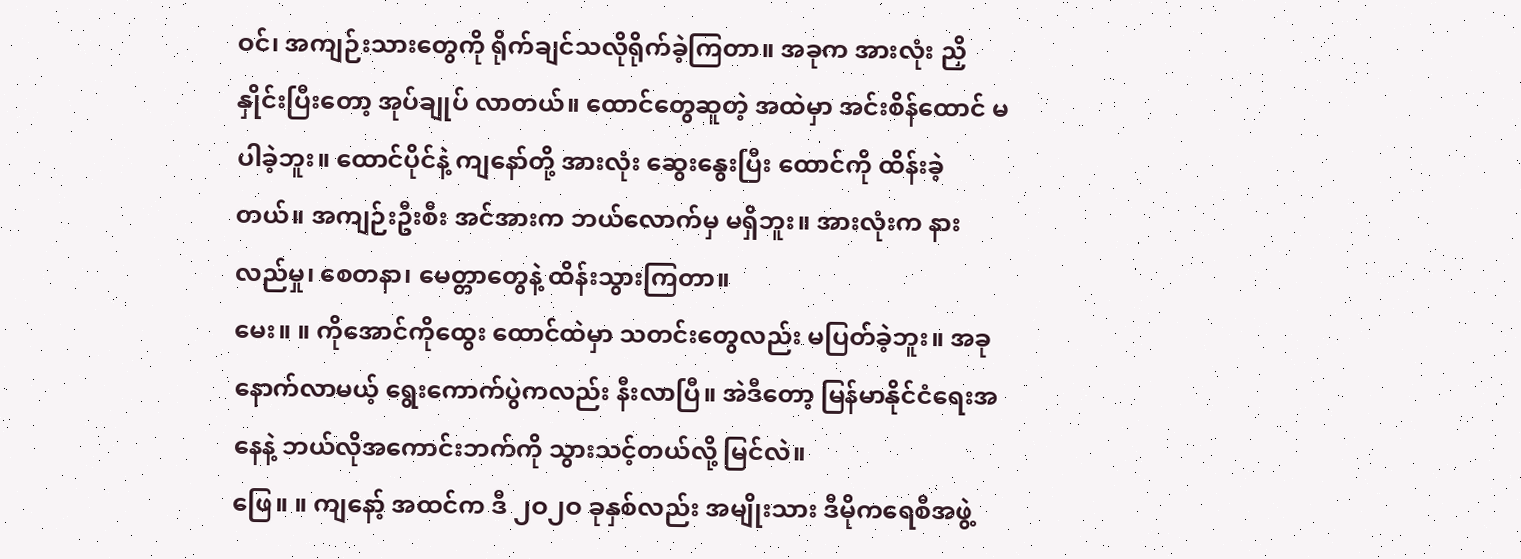ဝင်၊ အကျဉ်းသားတွေကို ရိုက်ချင်သလိုရိုက်ခဲ့ကြတာ။ အခုက အားလုံး ညှိနှိုင်းပြီးတော့ အုပ်ချုပ် လာတယ်။ ထောင်တွေဆူတဲ့ အထဲမှာ အင်းစိန်ထောင် မပါခဲ့ဘူး။ ထောင်ပိုင်နဲ့ ကျနော်တို့ အားလုံး ဆွေးနွေးပြီး ထောင်ကို ထိန်းခဲ့တယ်။ အကျဉ်းဦးစီး အင်အားက ဘယ်လောက်မှ မရှိဘူး။ အားလုံးက နားလည်မှု၊ စေတနာ၊ မေတ္တာတွေနဲ့ ထိန်းသွားကြတာ။
မေး။ ။ ကိုအောင်ကိုထွေး ထောင်ထဲမှာ သတင်းတွေလည်း မပြတ်ခဲ့ဘူး။ အခု နောက်လာမယ့် ရွေးကောက်ပွဲကလည်း နီးလာပြီ။ အဲဒီတော့ မြန်မာနိုင်ငံရေးအနေနဲ့ ဘယ်လိုအကောင်းဘက်ကို သွားသင့်တယ်လို့ မြင်လဲ။
ဖြေ။ ။ ကျနော့် အထင်က ဒီ ၂ဝ၂ဝ ခုနှစ်လည်း အမျိုးသား ဒီမိုကရေစီအဖွဲ့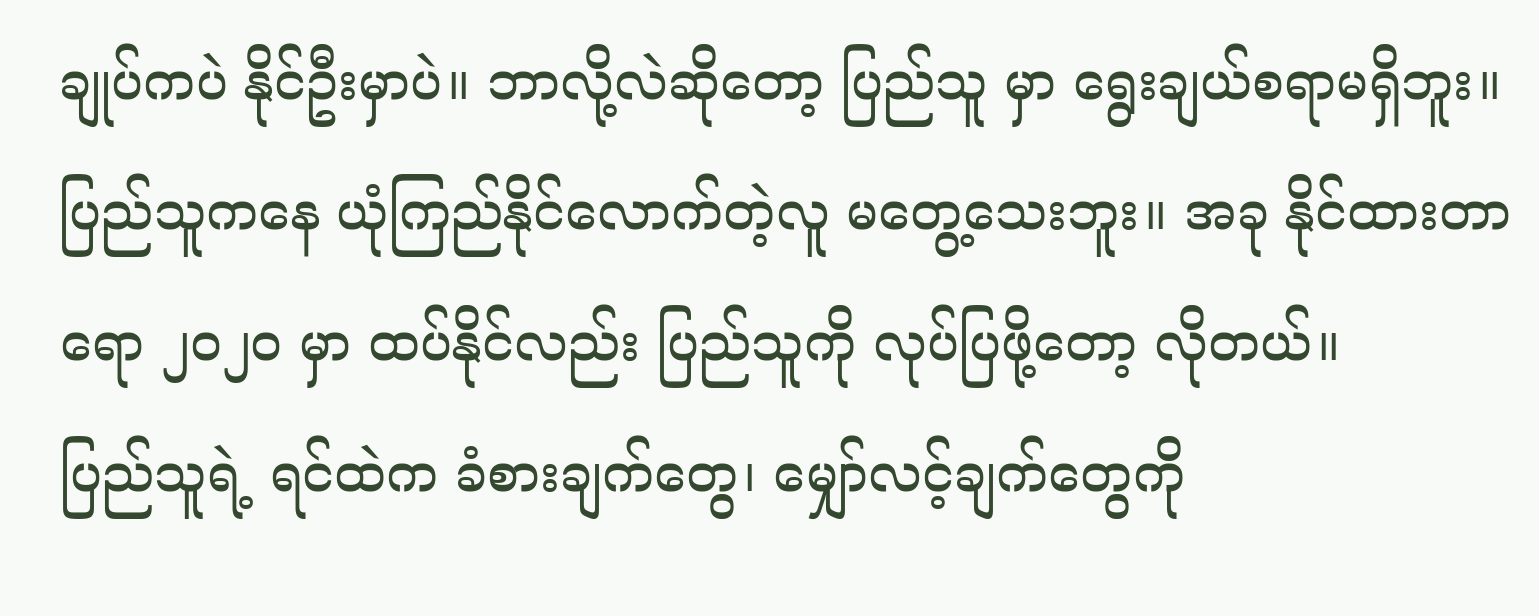ချုပ်ကပဲ နိုင်ဦးမှာပဲ။ ဘာလို့လဲဆိုတော့ ပြည်သူ မှာ ရွေးချယ်စရာမရှိဘူး။ ပြည်သူကနေ ယုံကြည်နိုင်လောက်တဲ့လူ မတွေ့သေးဘူး။ အခု နိုင်ထားတာရော ၂ဝ၂ဝ မှာ ထပ်နိုင်လည်း ပြည်သူကို လုပ်ပြဖို့တော့ လိုတယ်။
ပြည်သူရဲ့ ရင်ထဲက ခံစားချက်တွေ၊ မျှော်လင့်ချက်တွေကို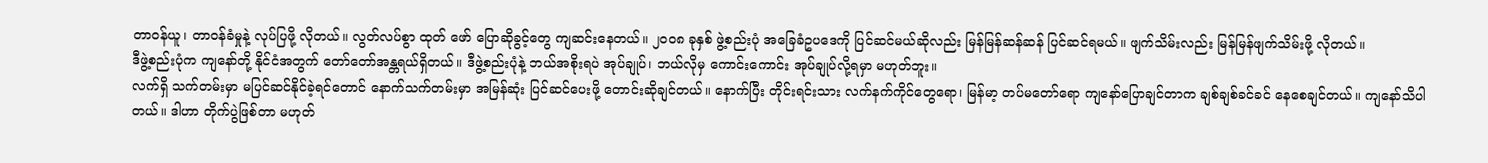တာဝန်ယူ၊ တာဝန်ခံမှုနဲ့ လုပ်ပြဖို့ လိုတယ်။ လွတ်လပ်စွာ ထုတ် ဖော် ပြောဆိုခွင့်တွေ ကျဆင်းနေတယ်။ ၂ဝဝ၈ ခုနှစ် ဖွဲ့စည်းပုံ အခြေခံဥပဒေကို ပြင်ဆင်မယ်ဆိုလည်း မြန်မြန်ဆန်ဆန် ပြင်ဆင်ရမယ်။ ဖျက်သိမ်းလည်း မြန်မြန်ဖျက်သိမ်းဖို့ လိုတယ်။
ဒီဖွဲ့စည်းပုံက ကျနော်တို့ နိုင်ငံအတွက် တော်တော်အန္တရယ်ရှိတယ်။ ဒီဖွဲ့စည်းပုံနဲ့ ဘယ်အစိုးရပဲ အုပ်ချုပ်၊ ဘယ်လိုမှ ကောင်းကောင်း အုပ်ချုပ်လို့ရမှာ မဟုတ်ဘူး။
လက်ရှိ သက်တမ်းမှာ မပြင်ဆင်နိုင်ခဲ့ရင်တောင် နောက်သက်တမ်းမှာ အမြန်ဆုံး ပြင်ဆင်ပေးဖို့ တောင်းဆိုချင်တယ်။ နောက်ပြီး တိုင်းရင်းသား လက်နက်ကိုင်တွေရော၊ မြန်မာ့ တပ်မတော်ရော ကျနော်ပြောချင်တာက ချစ်ချစ်ခင်ခင် နေစေချင်တယ်။ ကျနော်သိပါတယ်။ ဒါဟာ တိုက်ပွဲဖြစ်တာ မဟုတ်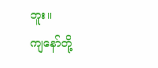ဘူး။
ကျနော်တို့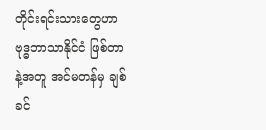တိုင်းရင်းသားတွေဟာ ဗုဒ္ဓဘာသာနိုင်ငံ ဖြစ်တာနဲ့အတူ အင်မတန်မှ ချစ်ခင်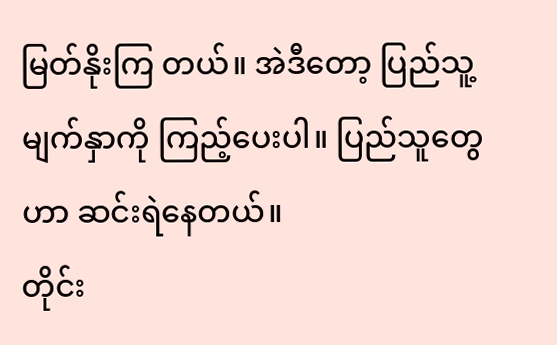မြတ်နိုးကြ တယ်။ အဲဒီတော့ ပြည်သူ့မျက်နှာကို ကြည့်ပေးပါ။ ပြည်သူတွေဟာ ဆင်းရဲနေတယ်။
တိုင်း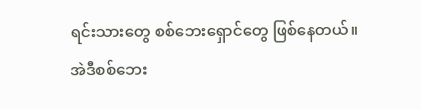ရင်းသားတွေ စစ်ဘေးရှောင်တွေ ဖြစ်နေတယ်။ အဲဒီစစ်ဘေး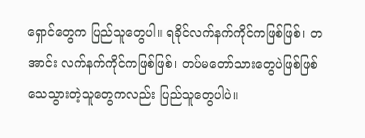ရှောင်တွေက ပြည်သူတွေပါ။ ရခိုင်လက်နက်ကိုင်ကဖြစ်ဖြစ်၊ တအာင်း လက်နက်ကိုင်ကဖြစ်ဖြစ်၊ တပ်မတော်သားတွေပဲဖြစ်ဖြစ် သေသွားတဲ့သူတွေကလည်း ပြည်သူတွေပါပဲ။